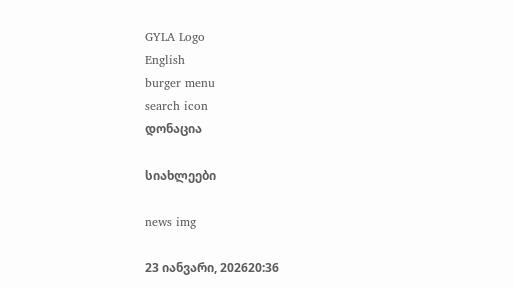GYLA Logo
English
burger menu
search icon
დონაცია

სიახლეები

news img

23 იანვარი, 202620:36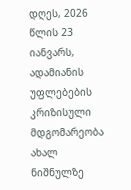დღეს, 2026 წლის 23 იანვარს, ადამიანის უფლებების კრიზისული მდგომარეობა ახალ ნიშნულზე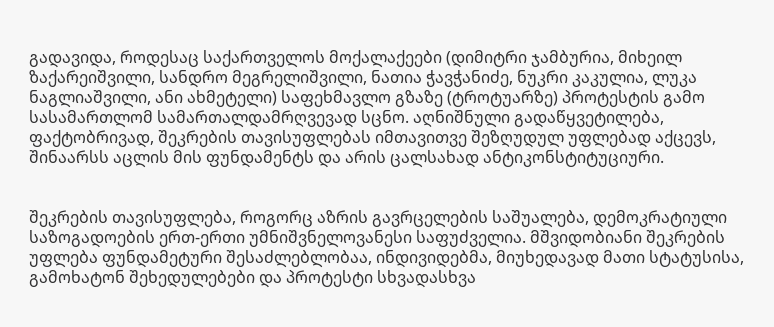გადავიდა, როდესაც საქართველოს მოქალაქეები (დიმიტრი ჯამბურია, მიხეილ ზაქარეიშვილი, სანდრო მეგრელიშვილი, ნათია ჭავჭანიძე, ნუკრი კაკულია, ლუკა ნაგლიაშვილი, ანი ახმეტელი) საფეხმავლო გზაზე (ტროტუარზე) პროტესტის გამო სასამართლომ სამართალდამრღვევად სცნო. აღნიშნული გადაწყვეტილება, ფაქტობრივად, შეკრების თავისუფლებას იმთავითვე შეზღუდულ უფლებად აქცევს, შინაარსს აცლის მის ფუნდამენტს და არის ცალსახად ანტიკონსტიტუციური.


შეკრების თავისუფლება, როგორც აზრის გავრცელების საშუალება, დემოკრატიული საზოგადოების ერთ-ერთი უმნიშვნელოვანესი საფუძველია. მშვიდობიანი შეკრების უფლება ფუნდამეტური შესაძლებლობაა, ინდივიდებმა, მიუხედავად მათი სტატუსისა, გამოხატონ შეხედულებები და პროტესტი სხვადასხვა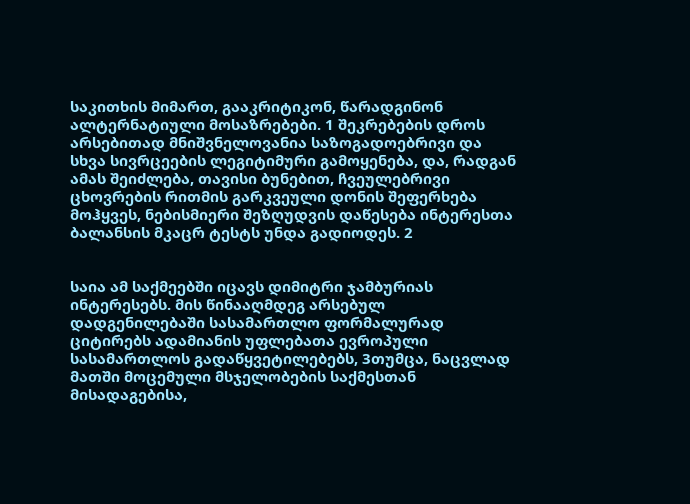საკითხის მიმართ, გააკრიტიკონ, წარადგინონ ალტერნატიული მოსაზრებები. 1 შეკრებების დროს არსებითად მნიშვნელოვანია საზოგადოებრივი და სხვა სივრცეების ლეგიტიმური გამოყენება, და, რადგან ამას შეიძლება, თავისი ბუნებით, ჩვეულებრივი ცხოვრების რითმის გარკვეული დონის შეფერხება მოჰყვეს, ნებისმიერი შეზღუდვის დაწესება ინტერესთა ბალანსის მკაცრ ტესტს უნდა გადიოდეს. 2


საია ამ საქმეებში იცავს დიმიტრი ჯამბურიას ინტერესებს. მის წინააღმდეგ არსებულ დადგენილებაში სასამართლო ფორმალურად ციტირებს ადამიანის უფლებათა ევროპული სასამართლოს გადაწყვეტილებებს, 3თუმცა, ნაცვლად მათში მოცემული მსჯელობების საქმესთან მისადაგებისა,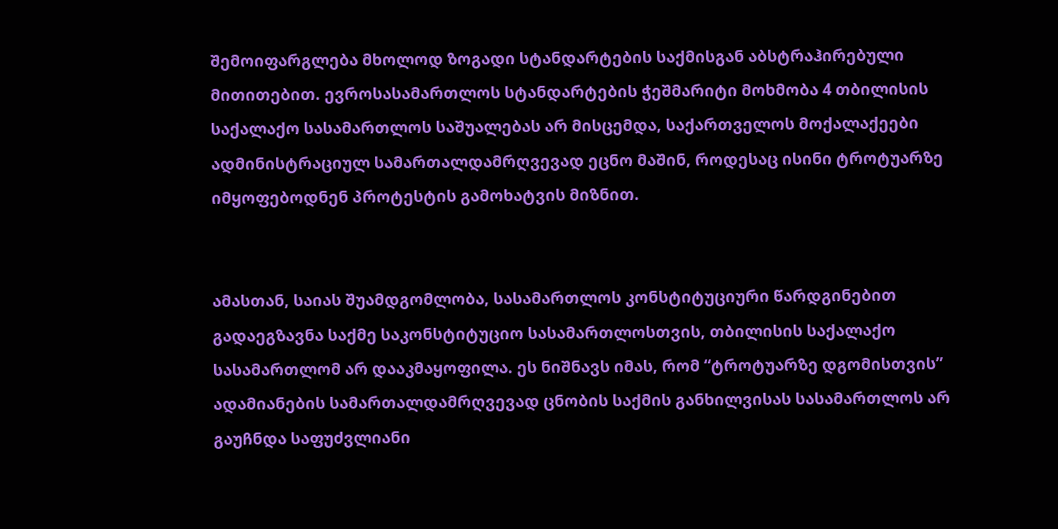შემოიფარგლება მხოლოდ ზოგადი სტანდარტების საქმისგან აბსტრაჰირებული მითითებით. ევროსასამართლოს სტანდარტების ჭეშმარიტი მოხმობა 4 თბილისის საქალაქო სასამართლოს საშუალებას არ მისცემდა, საქართველოს მოქალაქეები ადმინისტრაციულ სამართალდამრღვევად ეცნო მაშინ, როდესაც ისინი ტროტუარზე იმყოფებოდნენ პროტესტის გამოხატვის მიზნით.


ამასთან, საიას შუამდგომლობა, სასამართლოს კონსტიტუციური წარდგინებით გადაეგზავნა საქმე საკონსტიტუციო სასამართლოსთვის, თბილისის საქალაქო სასამართლომ არ დააკმაყოფილა. ეს ნიშნავს იმას, რომ “ტროტუარზე დგომისთვის” ადამიანების სამართალდამრღვევად ცნობის საქმის განხილვისას სასამართლოს არ გაუჩნდა საფუძვლიანი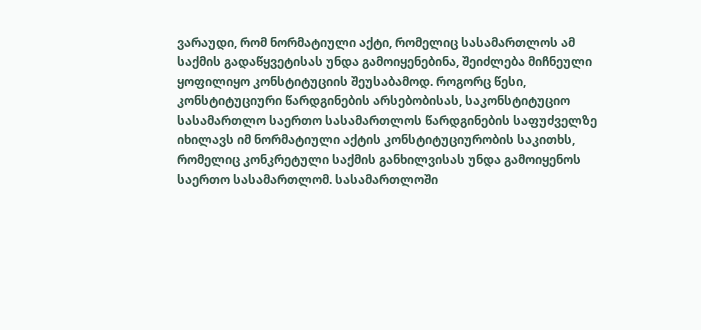ვარაუდი, რომ ნორმატიული აქტი, რომელიც სასამართლოს ამ საქმის გადაწყვეტისას უნდა გამოიყენებინა, შეიძლება მიჩნეული ყოფილიყო კონსტიტუციის შეუსაბამოდ. როგორც წესი, კონსტიტუციური წარდგინების არსებობისას, საკონსტიტუციო სასამართლო საერთო სასამართლოს წარდგინების საფუძველზე იხილავს იმ ნორმატიული აქტის კონსტიტუციურობის საკითხს, რომელიც კონკრეტული საქმის განხილვისას უნდა გამოიყენოს საერთო სასამართლომ. სასამართლოში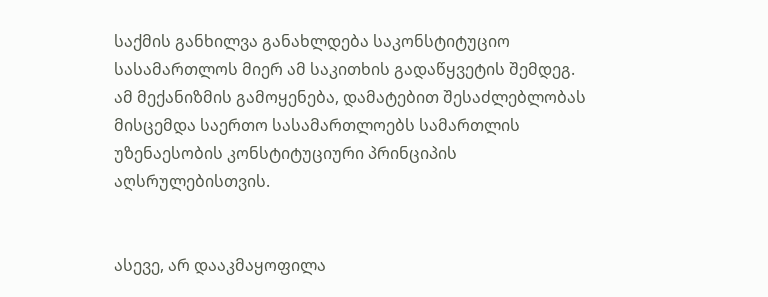საქმის განხილვა განახლდება საკონსტიტუციო სასამართლოს მიერ ამ საკითხის გადაწყვეტის შემდეგ. ამ მექანიზმის გამოყენება, დამატებით შესაძლებლობას მისცემდა საერთო სასამართლოებს სამართლის უზენაესობის კონსტიტუციური პრინციპის აღსრულებისთვის.


ასევე, არ დააკმაყოფილა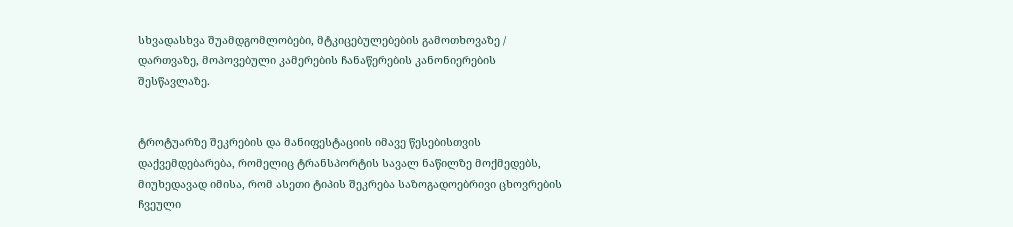სხვადასხვა შუამდგომლობები, მტკიცებულებების გამოთხოვაზე / დართვაზე, მოპოვებული კამერების ჩანაწერების კანონიერების შესწავლაზე.


ტროტუარზე შეკრების და მანიფესტაციის იმავე წესებისთვის დაქვემდებარება, რომელიც ტრანსპორტის სავალ ნაწილზე მოქმედებს, მიუხედავად იმისა, რომ ასეთი ტიპის შეკრება საზოგადოებრივი ცხოვრების ჩვეული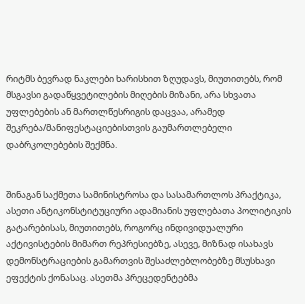რიტმს ბევრად ნაკლები ხარისხით ზღუდავს, მიუთითებს, რომ მსგავსი გადაწყვეტილების მიღების მიზანი, არა სხვათა უფლებების ან მართლწესრიგის დაცვაა, არამედ შეკრება/მანიფესტაციებისთვის გაუმართლებელი დაბრკოლებების შექმნა.


შინაგან საქმეთა სამინისტროსა და სასამართლოს პრაქტიკა, ასეთი ანტიკონსტიტუციური ადამიანის უფლებათა პოლიტიკის გატარებისას, მიუთითებს, როგორც ინდივიდუალური  აქტივისტების მიმართ რეპრესიებზე, ასევე, მიზნად ისახავს დემონსტრაციების გამართვის შესაძლებლობებზე მსუსხავი ეფექტის ქონასაც. ასეთმა პრეცედენტებმა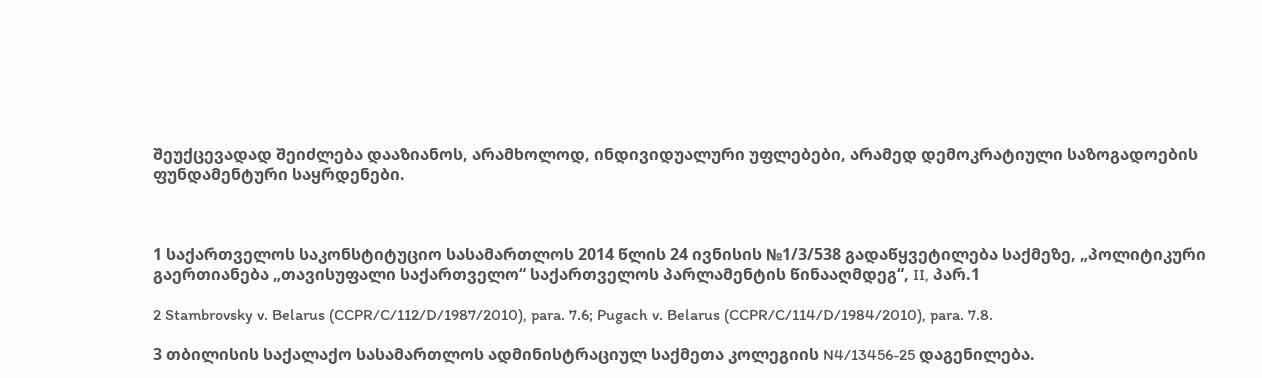შეუქცევადად შეიძლება დააზიანოს, არამხოლოდ, ინდივიდუალური უფლებები, არამედ დემოკრატიული საზოგადოების ფუნდამენტური საყრდენები.



1 საქართველოს საკონსტიტუციო სასამართლოს 2014 წლის 24 ივნისის №1/3/538 გადაწყვეტილება საქმეზე, „პოლიტიკური გაერთიანება „თავისუფალი საქართველო“ საქართველოს პარლამენტის წინააღმდეგ“, II, პარ.1

2 Stambrovsky v. Belarus (CCPR/C/112/D/1987/2010), para. 7.6; Pugach v. Belarus (CCPR/C/114/D/1984/2010), para. 7.8.

3 თბილისის საქალაქო სასამართლოს ადმინისტრაციულ საქმეთა კოლეგიის N4/13456-25 დაგენილება.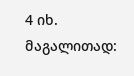4 იხ. მაგალითად: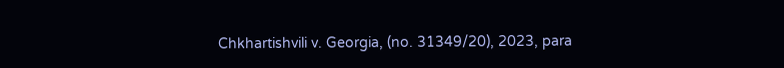Chkhartishvili v. Georgia, (no. 31349/20), 2023, para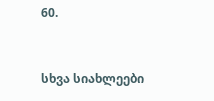60.


სხვა სიახლეები